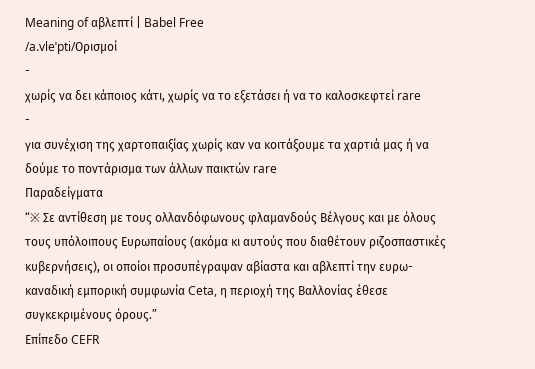Meaning of αβλεπτί | Babel Free
/a.vleˈpti/Ορισμοί
-
χωρίς να δει κάποιος κάτι, χωρίς να το εξετάσει ή να το καλοσκεφτεί rare
-
για συνέχιση της χαρτοπαιξίας χωρίς καν να κοιτάξουμε τα χαρτιά μας ή να δούμε το ποντάρισμα των άλλων παικτών rare
Παραδείγματα
“※ Σε αντίθεση με τους ολλανδόφωνους φλαμανδούς Βέλγους και με όλους τους υπόλοιπους Ευρωπαίους (ακόμα κι αυτούς που διαθέτουν ριζοσπαστικές κυβερνήσεις), οι οποίοι προσυπέγραψαν αβίαστα και αβλεπτί την ευρω-καναδική εμπορική συμφωνία Ceta, η περιοχή της Βαλλονίας έθεσε συγκεκριμένους όρους.”
Επίπεδο CEFR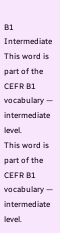B1
Intermediate
This word is part of the CEFR B1 vocabulary — intermediate level.
This word is part of the CEFR B1 vocabulary — intermediate level.